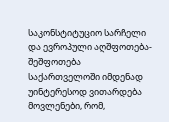საკონსტიტუციო სარჩელი და ევროპული აღშფოთება-შეშფოთება
საქართველოში იმდენად უინტერესოდ ვითარდება მოვლენები, რომ,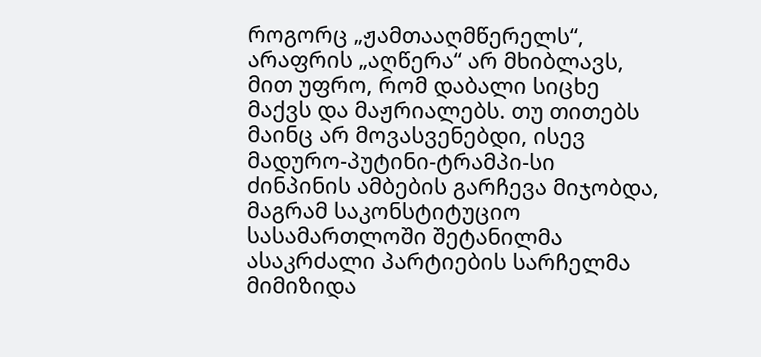როგორც „ჟამთააღმწერელს“, არაფრის „აღწერა“ არ მხიბლავს, მით უფრო, რომ დაბალი სიცხე მაქვს და მაჟრიალებს. თუ თითებს მაინც არ მოვასვენებდი, ისევ მადურო-პუტინი-ტრამპი-სი ძინპინის ამბების გარჩევა მიჯობდა, მაგრამ საკონსტიტუციო სასამართლოში შეტანილმა ასაკრძალი პარტიების სარჩელმა მიმიზიდა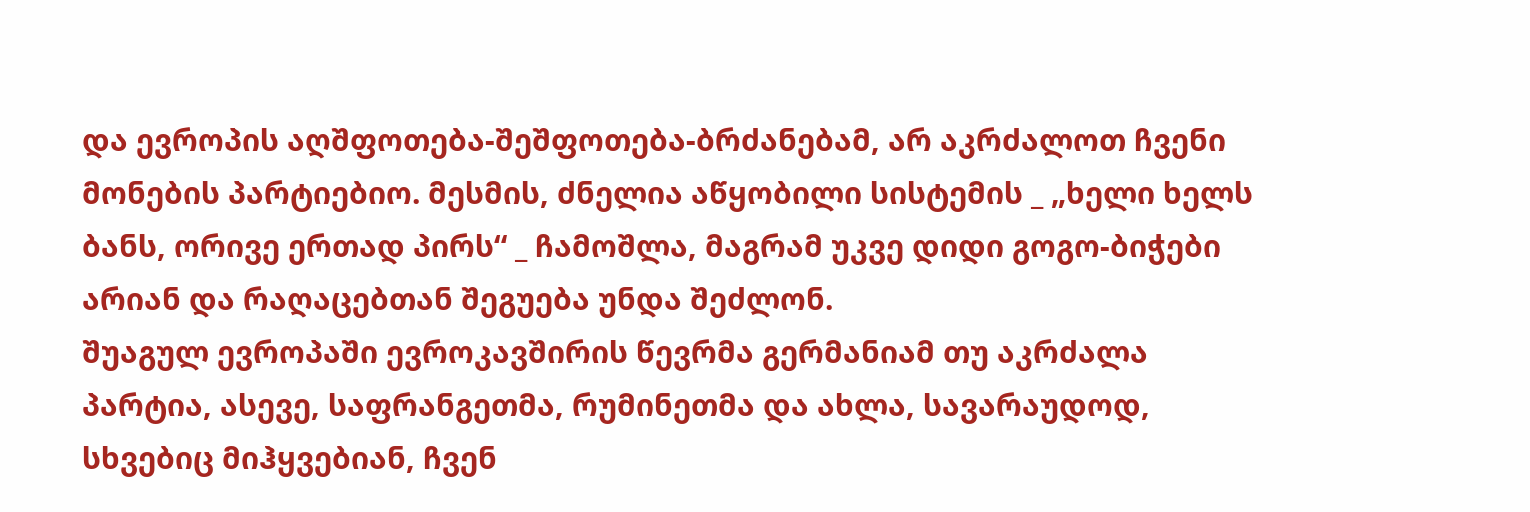და ევროპის აღშფოთება-შეშფოთება-ბრძანებამ, არ აკრძალოთ ჩვენი მონების პარტიებიო. მესმის, ძნელია აწყობილი სისტემის _ „ხელი ხელს ბანს, ორივე ერთად პირს“ _ ჩამოშლა, მაგრამ უკვე დიდი გოგო-ბიჭები არიან და რაღაცებთან შეგუება უნდა შეძლონ.
შუაგულ ევროპაში ევროკავშირის წევრმა გერმანიამ თუ აკრძალა პარტია, ასევე, საფრანგეთმა, რუმინეთმა და ახლა, სავარაუდოდ, სხვებიც მიჰყვებიან, ჩვენ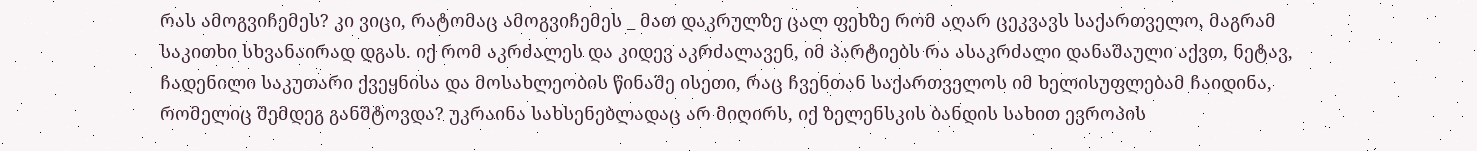რას ამოგვიჩემეს? კი ვიცი, რატომაც ამოგვიჩემეს _ მათ დაკრულზე ცალ ფეხზე რომ აღარ ცეკვავს საქართველო, მაგრამ საკითხი სხვანაირად დგას. იქ რომ აკრძალეს და კიდევ აკრძალავენ, იმ პარტიებს რა ასაკრძალი დანაშაული აქვთ, ნეტავ, ჩადენილი საკუთარი ქვეყნისა და მოსახლეობის წინაშე ისეთი, რაც ჩვენთან საქართველოს იმ ხელისუფლებამ ჩაიდინა, რომელიც შემდეგ განშტოვდა? უკრაინა სახსენებლადაც არ მიღირს, იქ ზელენსკის ბანდის სახით ევროპის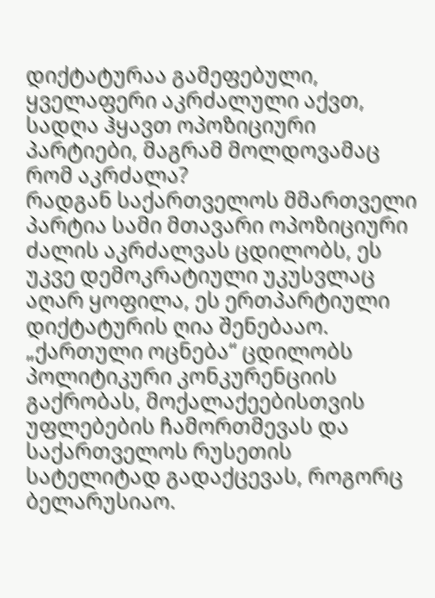დიქტატურაა გამეფებული, ყველაფერი აკრძალული აქვთ, სადღა ჰყავთ ოპოზიციური პარტიები, მაგრამ მოლდოვამაც რომ აკრძალა?
რადგან საქართველოს მმართველი პარტია სამი მთავარი ოპოზიციური ძალის აკრძალვას ცდილობს, ეს უკვე დემოკრატიული უკუსვლაც აღარ ყოფილა, ეს ერთპარტიული დიქტატურის ღია შენებააო. „ქართული ოცნება“ ცდილობს პოლიტიკური კონკურენციის გაქრობას, მოქალაქეებისთვის უფლებების ჩამორთმევას და საქართველოს რუსეთის სატელიტად გადაქცევას, როგორც ბელარუსიაო.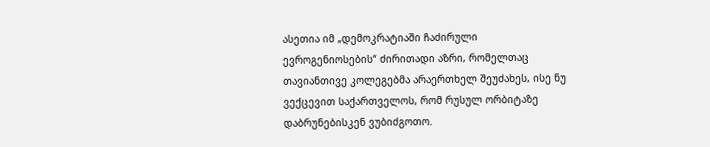ასეთია იმ „დემოკრატიაში ჩაძირული ევროგენიოსების“ ძირითადი აზრი, რომელთაც თავიანთივე კოლეგებმა არაერთხელ შეუძახეს, ისე ნუ ვექცევით საქართველოს, რომ რუსულ ორბიტაზე დაბრუნებისკენ ვუბიძგოთო.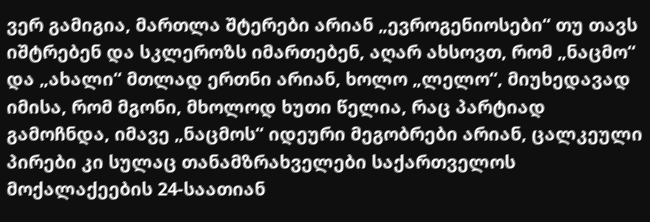ვერ გამიგია, მართლა შტერები არიან „ევროგენიოსები“ თუ თავს იშტრებენ და სკლეროზს იმართებენ, აღარ ახსოვთ, რომ „ნაცმო“ და „ახალი“ მთლად ერთნი არიან, ხოლო „ლელო“, მიუხედავად იმისა, რომ მგონი, მხოლოდ ხუთი წელია, რაც პარტიად გამოჩნდა, იმავე „ნაცმოს“ იდეური მეგობრები არიან, ცალკეული პირები კი სულაც თანამზრახველები საქართველოს მოქალაქეების 24-საათიან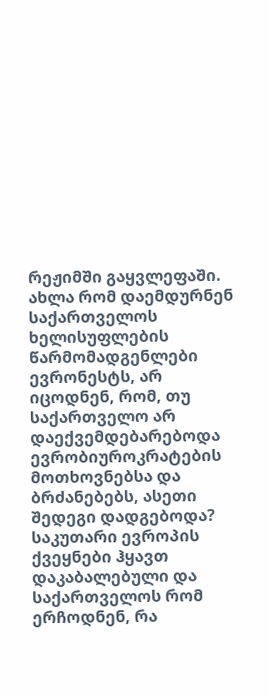რეჟიმში გაყვლეფაში.
ახლა რომ დაემდურნენ საქართველოს ხელისუფლების წარმომადგენლები ევრონესტს, არ იცოდნენ, რომ, თუ საქართველო არ დაექვემდებარებოდა ევრობიუროკრატების მოთხოვნებსა და ბრძანებებს, ასეთი შედეგი დადგებოდა? საკუთარი ევროპის ქვეყნები ჰყავთ დაკაბალებული და საქართველოს რომ ერჩოდნენ, რა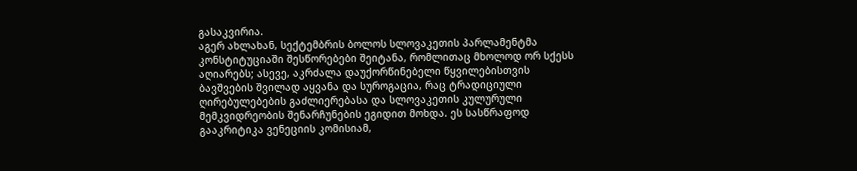გასაკვირია.
აგერ ახლახან, სექტემბრის ბოლოს სლოვაკეთის პარლამენტმა კონსტიტუციაში შესწორებები შეიტანა, რომლითაც მხოლოდ ორ სქესს აღიარებს; ასევე, აკრძალა დაუქორწინებელი წყვილებისთვის ბავშვების შვილად აყვანა და სუროგაცია, რაც ტრადიციული ღირებულებების გაძლიერებასა და სლოვაკეთის კულურული მემკვიდრეობის შენარჩუნების ეგიდით მოხდა. ეს სასწრაფოდ გააკრიტიკა ვენეციის კომისიამ,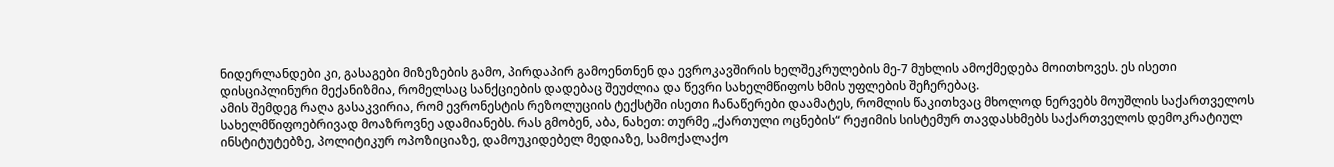ნიდერლანდები კი, გასაგები მიზეზების გამო, პირდაპირ გამოენთნენ და ევროკავშირის ხელშეკრულების მე-7 მუხლის ამოქმედება მოითხოვეს. ეს ისეთი დისციპლინური მექანიზმია, რომელსაც სანქციების დადებაც შეუძლია და წევრი სახელმწიფოს ხმის უფლების შეჩერებაც.
ამის შემდეგ რაღა გასაკვირია, რომ ევრონესტის რეზოლუციის ტექსტში ისეთი ჩანაწერები დაამატეს, რომლის წაკითხვაც მხოლოდ ნერვებს მოუშლის საქართველოს სახელმწიფოებრივად მოაზროვნე ადამიანებს. რას გმობენ, აბა, ნახეთ: თურმე „ქართული ოცნების“ რეჟიმის სისტემურ თავდასხმებს საქართველოს დემოკრატიულ ინსტიტუტებზე, პოლიტიკურ ოპოზიციაზე, დამოუკიდებელ მედიაზე, სამოქალაქო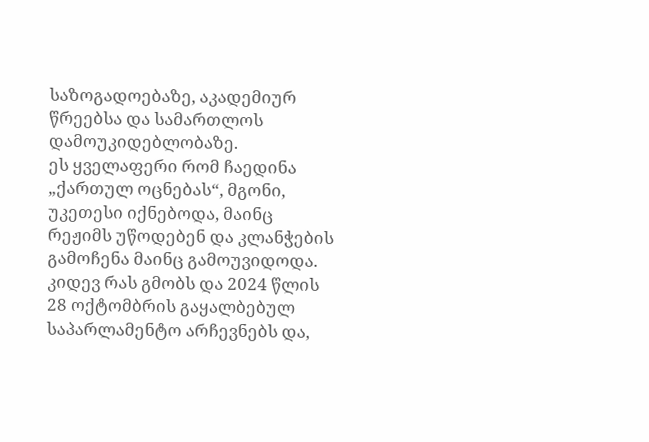საზოგადოებაზე, აკადემიურ წრეებსა და სამართლოს დამოუკიდებლობაზე.
ეს ყველაფერი რომ ჩაედინა „ქართულ ოცნებას“, მგონი, უკეთესი იქნებოდა, მაინც რეჟიმს უწოდებენ და კლანჭების გამოჩენა მაინც გამოუვიდოდა.
კიდევ რას გმობს და 2024 წლის 28 ოქტომბრის გაყალბებულ საპარლამენტო არჩევნებს და,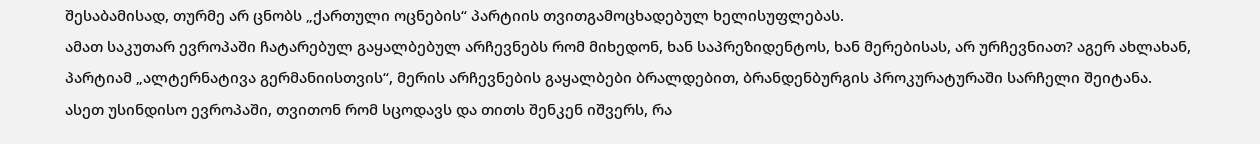შესაბამისად, თურმე არ ცნობს „ქართული ოცნების“ პარტიის თვითგამოცხადებულ ხელისუფლებას.
ამათ საკუთარ ევროპაში ჩატარებულ გაყალბებულ არჩევნებს რომ მიხედონ, ხან საპრეზიდენტოს, ხან მერებისას, არ ურჩევნიათ? აგერ ახლახან, პარტიამ „ალტერნატივა გერმანიისთვის“, მერის არჩევნების გაყალბები ბრალდებით, ბრანდენბურგის პროკურატურაში სარჩელი შეიტანა.
ასეთ უსინდისო ევროპაში, თვითონ რომ სცოდავს და თითს შენკენ იშვერს, რა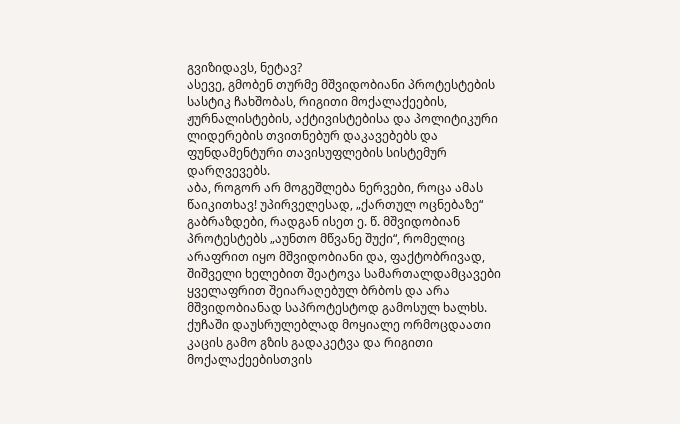გვიზიდავს, ნეტავ?
ასევე, გმობენ თურმე მშვიდობიანი პროტესტების სასტიკ ჩახშობას, რიგითი მოქალაქეების, ჟურნალისტების, აქტივისტებისა და პოლიტიკური ლიდერების თვითნებურ დაკავებებს და ფუნდამენტური თავისუფლების სისტემურ დარღვევებს.
აბა, როგორ არ მოგეშლება ნერვები, როცა ამას წაიკითხავ! უპირველესად, „ქართულ ოცნებაზე“ გაბრაზდები, რადგან ისეთ ე. წ. მშვიდობიან პროტესტებს „აუნთო მწვანე შუქი“, რომელიც არაფრით იყო მშვიდობიანი და, ფაქტობრივად, შიშველი ხელებით შეატოვა სამართალდამცავები ყველაფრით შეიარაღებულ ბრბოს და არა მშვიდობიანად საპროტესტოდ გამოსულ ხალხს. ქუჩაში დაუსრულებლად მოყიალე ორმოცდაათი კაცის გამო გზის გადაკეტვა და რიგითი მოქალაქეებისთვის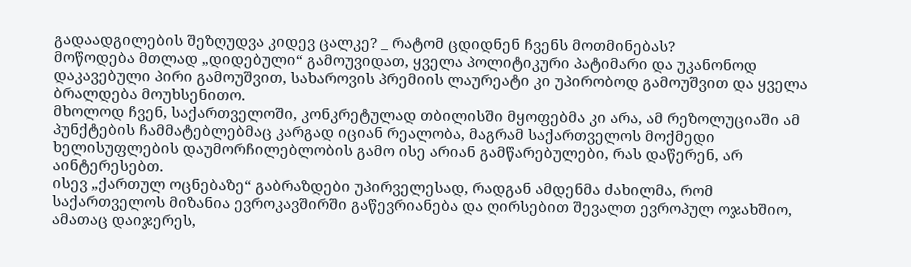გადაადგილების შეზღუდვა კიდევ ცალკე? _ რატომ ცდიდნენ ჩვენს მოთმინებას?
მოწოდება მთლად „დიდებული“ გამოუვიდათ, ყველა პოლიტიკური პატიმარი და უკანონოდ დაკავებული პირი გამოუშვით, სახაროვის პრემიის ლაურეატი კი უპირობოდ გამოუშვით და ყველა ბრალდება მოუხსენითო.
მხოლოდ ჩვენ, საქართველოში, კონკრეტულად თბილისში მყოფებმა კი არა, ამ რეზოლუციაში ამ პუნქტების ჩამმატებლებმაც კარგად იციან რეალობა, მაგრამ საქართველოს მოქმედი ხელისუფლების დაუმორჩილებლობის გამო ისე არიან გამწარებულები, რას დაწერენ, არ აინტერესებთ.
ისევ „ქართულ ოცნებაზე“ გაბრაზდები უპირველესად, რადგან ამდენმა ძახილმა, რომ საქართველოს მიზანია ევროკავშირში გაწევრიანება და ღირსებით შევალთ ევროპულ ოჯახშიო, ამათაც დაიჯერეს,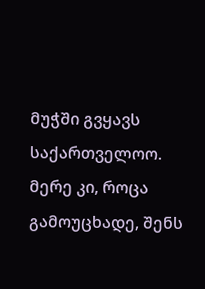მუჭში გვყავს საქართველოო. მერე კი, როცა გამოუცხადე, შენს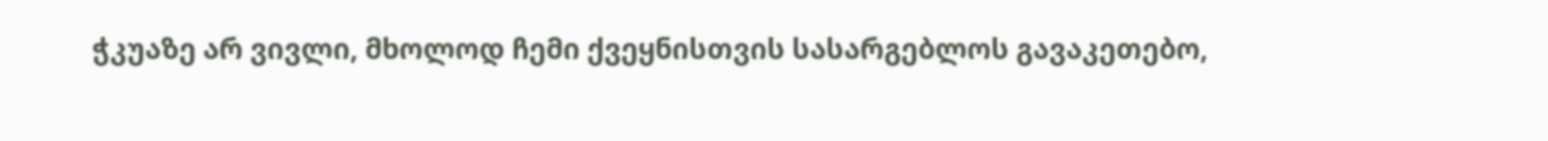ჭკუაზე არ ვივლი, მხოლოდ ჩემი ქვეყნისთვის სასარგებლოს გავაკეთებო,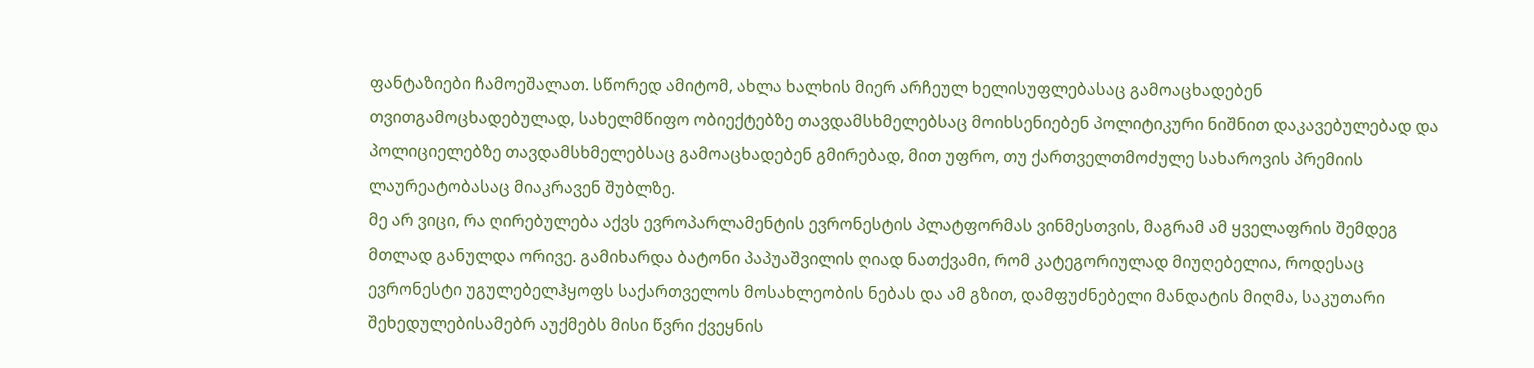ფანტაზიები ჩამოეშალათ. სწორედ ამიტომ, ახლა ხალხის მიერ არჩეულ ხელისუფლებასაც გამოაცხადებენ თვითგამოცხადებულად, სახელმწიფო ობიექტებზე თავდამსხმელებსაც მოიხსენიებენ პოლიტიკური ნიშნით დაკავებულებად და პოლიციელებზე თავდამსხმელებსაც გამოაცხადებენ გმირებად, მით უფრო, თუ ქართველთმოძულე სახაროვის პრემიის ლაურეატობასაც მიაკრავენ შუბლზე.
მე არ ვიცი, რა ღირებულება აქვს ევროპარლამენტის ევრონესტის პლატფორმას ვინმესთვის, მაგრამ ამ ყველაფრის შემდეგ მთლად განულდა ორივე. გამიხარდა ბატონი პაპუაშვილის ღიად ნათქვამი, რომ კატეგორიულად მიუღებელია, როდესაც ევრონესტი უგულებელჰყოფს საქართველოს მოსახლეობის ნებას და ამ გზით, დამფუძნებელი მანდატის მიღმა, საკუთარი შეხედულებისამებრ აუქმებს მისი წვრი ქვეყნის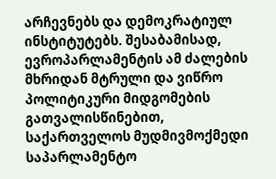არჩევნებს და დემოკრატიულ ინსტიტუტებს. შესაბამისად, ევროპარლამენტის ამ ძალების მხრიდან მტრული და ვიწრო პოლიტიკური მიდგომების გათვალისწინებით, საქართველოს მუდმივმოქმედი საპარლამენტო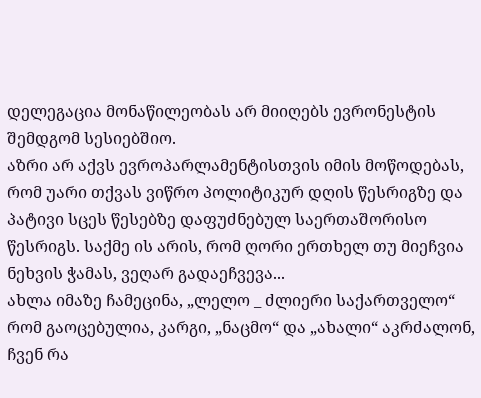დელეგაცია მონაწილეობას არ მიიღებს ევრონესტის შემდგომ სესიებშიო.
აზრი არ აქვს ევროპარლამენტისთვის იმის მოწოდებას, რომ უარი თქვას ვიწრო პოლიტიკურ დღის წესრიგზე და პატივი სცეს წესებზე დაფუძნებულ საერთაშორისო წესრიგს. საქმე ის არის, რომ ღორი ერთხელ თუ მიეჩვია ნეხვის ჭამას, ვეღარ გადაეჩვევა...
ახლა იმაზე ჩამეცინა, „ლელო _ ძლიერი საქართველო“ რომ გაოცებულია, კარგი, „ნაცმო“ და „ახალი“ აკრძალონ, ჩვენ რა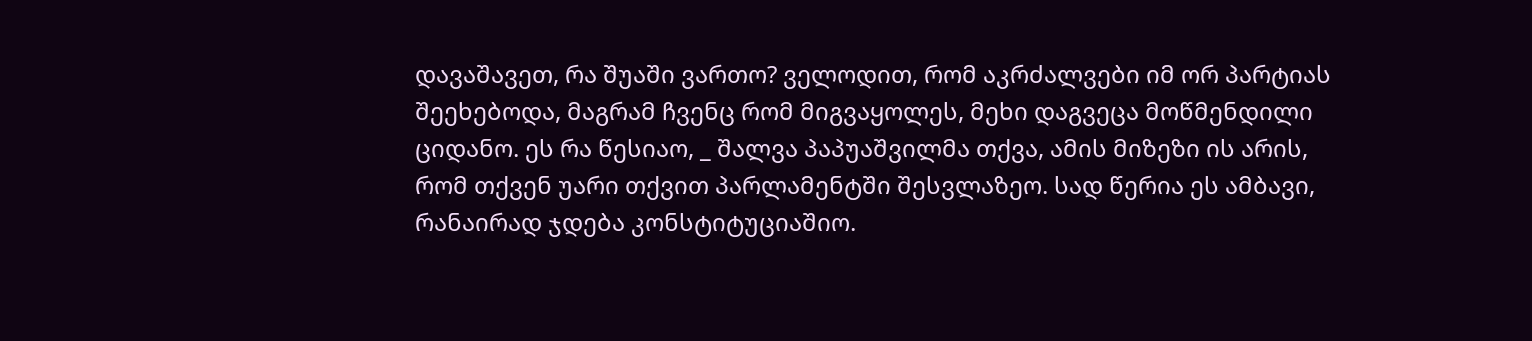დავაშავეთ, რა შუაში ვართო? ველოდით, რომ აკრძალვები იმ ორ პარტიას შეეხებოდა, მაგრამ ჩვენც რომ მიგვაყოლეს, მეხი დაგვეცა მოწმენდილი ციდანო. ეს რა წესიაო, _ შალვა პაპუაშვილმა თქვა, ამის მიზეზი ის არის, რომ თქვენ უარი თქვით პარლამენტში შესვლაზეო. სად წერია ეს ამბავი, რანაირად ჯდება კონსტიტუციაშიო.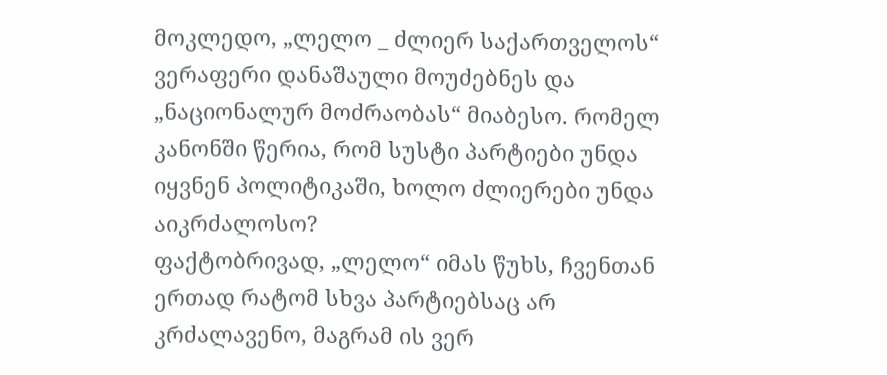მოკლედო, „ლელო _ ძლიერ საქართველოს“ ვერაფერი დანაშაული მოუძებნეს და „ნაციონალურ მოძრაობას“ მიაბესო. რომელ კანონში წერია, რომ სუსტი პარტიები უნდა იყვნენ პოლიტიკაში, ხოლო ძლიერები უნდა აიკრძალოსო?
ფაქტობრივად, „ლელო“ იმას წუხს, ჩვენთან ერთად რატომ სხვა პარტიებსაც არ კრძალავენო, მაგრამ ის ვერ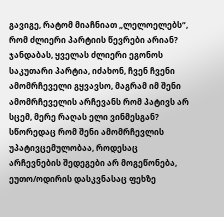გავიგე, რატომ მიაჩნიათ „ლელოელებს“, რომ ძლიერი პარტიის წევრები არიან?
ჯანდაბას, ყველას ძლიერი ეგონოს საკუთარი პარტია, იძახონ, ჩვენ ჩვენი ამომრჩეველი გყვავსო, მაგრამ იმ შენი ამომრჩეველის არჩევანს რომ პატივს არ სცემ, მერე რაღას ელი ვინმესგან?
სწორედაც რომ შენი ამომრჩევლის უპატივცემულობაა, როდესაც არჩევნების შედეგები არ მოგეწონება, ეუთო/ოდირის დასკვნასაც ფეხზე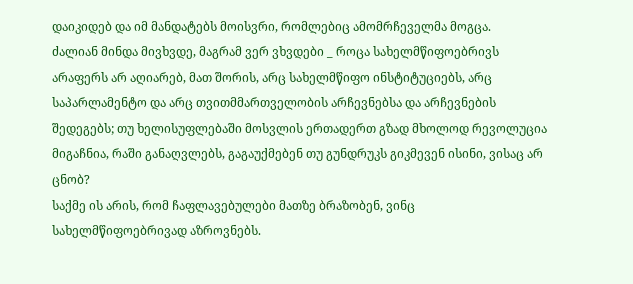დაიკიდებ და იმ მანდატებს მოისვრი, რომლებიც ამომრჩეველმა მოგცა.
ძალიან მინდა მივხვდე, მაგრამ ვერ ვხვდები _ როცა სახელმწიფოებრივს არაფერს არ აღიარებ, მათ შორის, არც სახელმწიფო ინსტიტუციებს, არც საპარლამენტო და არც თვითმმართველობის არჩევნებსა და არჩევნების შედეგებს; თუ ხელისუფლებაში მოსვლის ერთადერთ გზად მხოლოდ რევოლუცია მიგაჩნია, რაში განაღვლებს, გაგაუქმებენ თუ გუნდრუკს გიკმევენ ისინი, ვისაც არ ცნობ?
საქმე ის არის, რომ ჩაფლავებულები მათზე ბრაზობენ, ვინც სახელმწიფოებრივად აზროვნებს.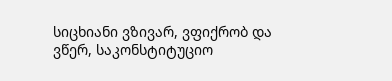სიცხიანი ვზივარ, ვფიქრობ და ვწერ, საკონსტიტუციო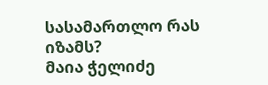სასამართლო რას იზამს?
მაია ჭელიძე